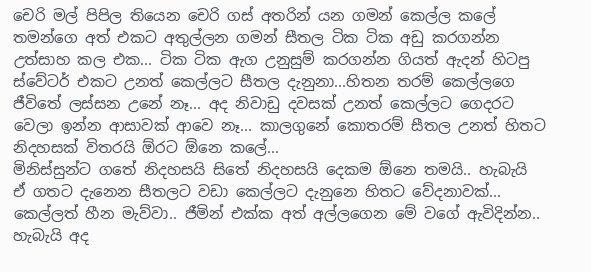චෙරි මල් පිපිල තියෙන චෙරි ගස් අතරින් යන ගමන් කෙල්ල කලේ තමන්ගෙ අත් එකට අතුල්ලන ගමන් සීතල ටික ටික අඩු කරගන්න උත්සාහ කල එක... ටික ටික ඇග උනුසුම් කරගන්න ගියත් ඇදන් හිටපු ස්වේටර් එකට උනත් කෙල්ලට සීතල දැනුනා...හිතන තරම් කෙල්ලගෙ ජීවිතේ ලස්සන උනේ නෑ... අද නිවාඩු දවසක් උනත් කෙල්ලට ගෙදරට වෙලා ඉන්න ආසාවක් ආවෙ නෑ... කාලගුනේ කොතරම් සීතල උනත් හිතට නිදහසක් විතරයි ඕරට ඕනෙ කලේ...
මිනිස්සුන්ට ගතේ නිදහසයි සිතේ නිදහසයි දෙකම ඕනෙ තමයි.. හැබැයි ඒ ගතට දැනෙන සීතලට වඩා කෙල්ලට දැනුනෙ හිතට වේදනාවක්... කෙල්ලත් හීන මැව්වා.. ජීමින් එක්ක අත් අල්ලගෙන මේ වගේ ඇවිදින්න.. හැබැයි අද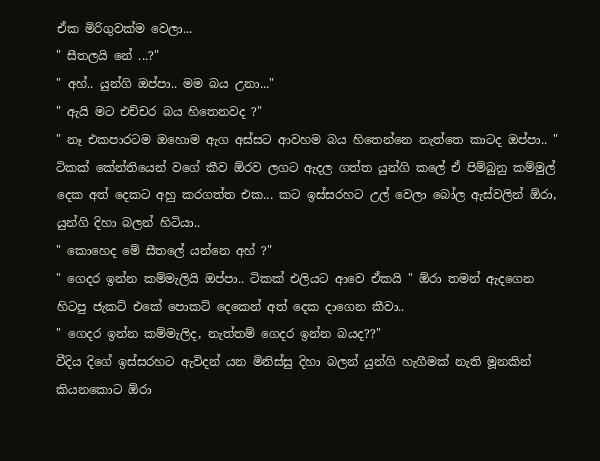ඒක මිරිගුවක්ම වෙලා...
" සීතලයි නේ ...?"
" අහ්.. යුන්ගි ඔප්පා.. මම බය උනා..."
" ඇයි මට එච්චර බය හිතෙනවද ?"
" නෑ එකපාරටම ඔහොම ඇග අස්සට ආවහම බය හිතෙන්නෙ නැත්තෙ කාටද ඔප්පා.. "
ටිකක් කේන්තියෙන් වගේ කීව ඕරව ලගට ඇදල ගත්ත යුන්ගි කලේ ඒ පිම්බුනු කම්මුල් දෙක අත් දෙකට අහු කරගත්ත එක... කට ඉස්සරහට උල් වෙලා බෝල ඇස්වලින් ඕරා, යුන්ගි දිහා බලන් හිටියා..
" කොහෙද මේ සීතලේ යන්නෙ අහ් ?"
" ගෙදර ඉන්න කම්මැලියි ඔප්පා.. ටිකක් එලියට ආවෙ ඒකයි " ඕරා තමන් ඇදගෙන හිටපු ජැකට් එකේ පොකට් දෙකෙන් අත් දෙක දාගෙන කීවා..
" ගෙදර ඉන්න කම්මැලිද, නැත්තම් ගෙදර ඉන්න බයද??"
වීදිය දිගේ ඉස්සරහට ඇවිදන් යන මිනිස්සු දිහා බලන් යුන්ගි හැගීමක් නැති මූනකින් කියනකොට ඕරා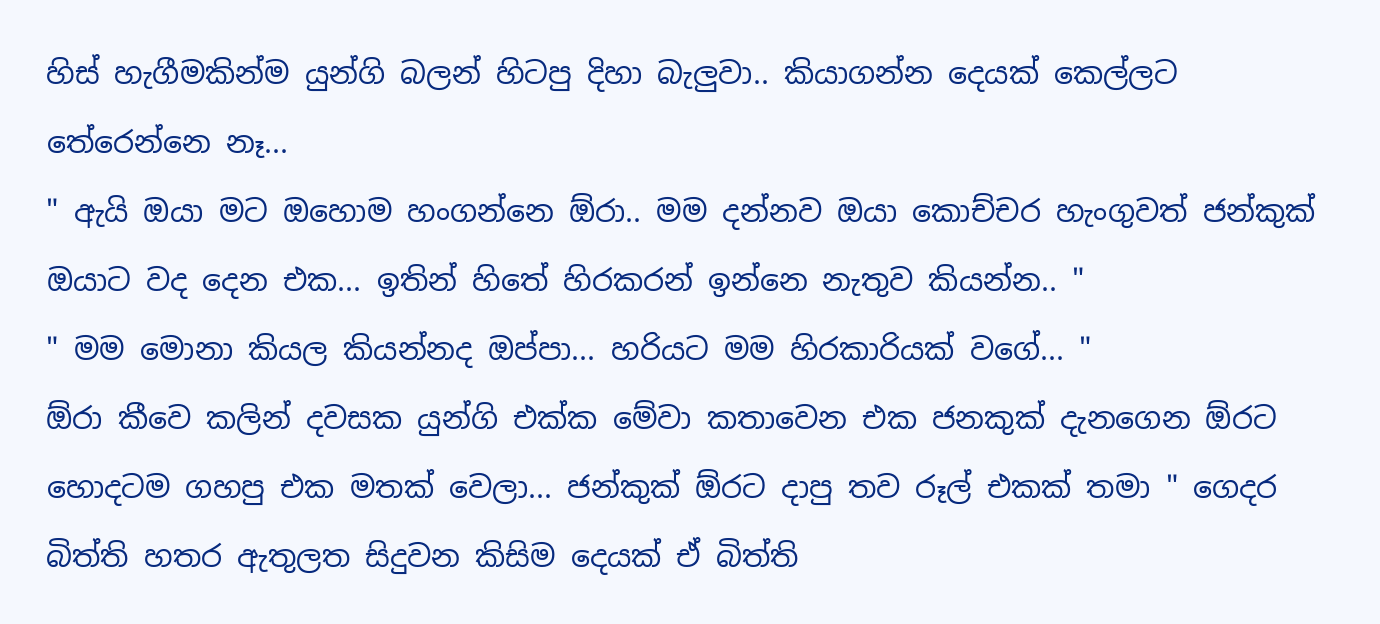හිස් හැගීමකින්ම යුන්ගි බලන් හිටපු දිහා බැලුවා.. කියාගන්න දෙයක් කෙල්ලට තේරෙන්නෙ නෑ...
" ඇයි ඔයා මට ඔහොම හංගන්නෙ ඕරා.. මම දන්නව ඔයා කොච්චර හැංගුවත් ජන්කුක් ඔයාට වද දෙන එක... ඉතින් හිතේ හිරකරන් ඉන්නෙ නැතුව කියන්න.. "
" මම මොනා කියල කියන්නද ඔප්පා... හරියට මම හිරකාරියක් වගේ... "
ඕරා කීවෙ කලින් දවසක යුන්ගි එක්ක මේවා කතාවෙන එක ජනකුක් දැනගෙන ඕරට හොදටම ගහපු එක මතක් වෙලා... ජන්කුක් ඕරට දාපු තව රූල් එකක් තමා " ගෙදර බිත්ති හතර ඇතුලත සිදුවන කිසිම දෙයක් ඒ බිත්ති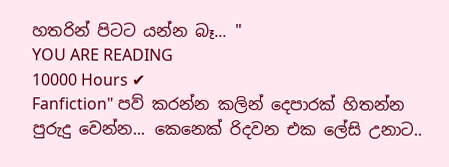හතරින් පිටට යන්න බෑ... "
YOU ARE READING
10000 Hours ✔
Fanfiction" පව් කරන්න කලින් දෙපාරක් හිතන්න පුරුදු වෙන්න... කෙනෙක් රිදවන එක ලේසි උනාට..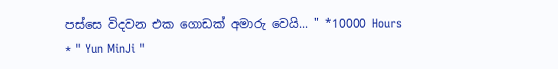පස්සෙ විදවන එක ගොඩක් අමාරු වෙයි... " *10000 Hours * " Yun MinJi "